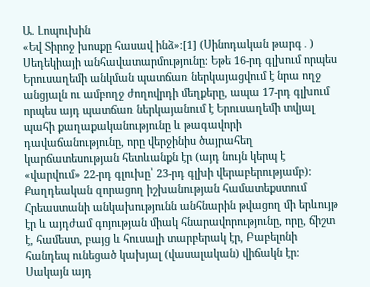Ա. Լոպուխին
«Եվ Տիրոջ խոսքը հասավ ինձ»։[1] (Սինոդական թարգ․)
Սեդեկիայի անհավատարմությունը։ Եթե 16-րդ գլխում որպես Երուսաղեմի անկման պատճառ ներկայացվում է նրա ողջ անցյալն ու ամբողջ ժողովրդի մեղքերը, ապա 17-րդ գլխում որպես այդ պատճառ ներկայանում է Երուսաղեմի տվյալ պահի քաղաքականությունը և թագավորի դավաճանությունը, որը վերջինիս ծայրահեղ կարճատեսության հետևանքն էր (այդ նույն կերպ է «վարվում» 22-րդ գլուխը՝ 23-րդ գլխի վերաբերությամբ): Քաղդեական զորացող իշխանության համատեքստում Հրեաստանի անկախությունն անհնարին թվացող մի երևույթ էր և այդժամ գոյության միակ հնարավորությունը, որը, ճիշտ է, համեստ, բայց և հուսալի տարբերակ էր, Բաբելոնի հանդեպ ունեցած կախյալ (վասալական) վիճակն էր։ Սակայն այդ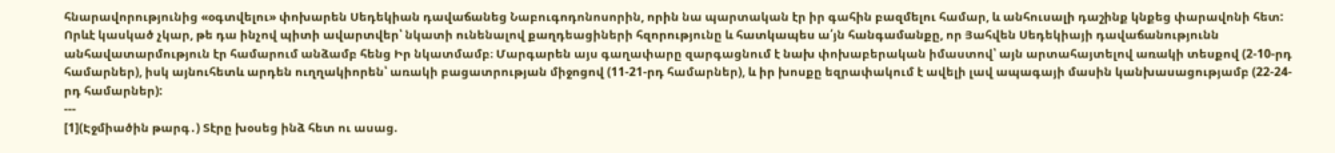հնարավորությունից «օգտվելու» փոխարեն Սեդեկիան դավաճանեց Նաբուգոդոնոսորին, որին նա պարտական էր իր գահին բազմելու համար, և անհուսալի դաշինք կնքեց փարավոնի հետ: Որևէ կասկած չկար, թե դա ինչով պիտի ավարտվեր՝ նկատի ունենալով քաղդեացիների հզորությունը և հատկապես ա՛յն հանգամանքը, որ Յահվեն Սեդեկիայի դավաճանությունն անհավատարմություն էր համարում անձամբ հենց Իր նկատմամբ։ Մարգարեն այս գաղափարը զարգացնում է նախ փոխաբերական իմաստով՝ այն արտահայտելով առակի տեսքով (2-10-րդ համարներ), իսկ այնուհետև արդեն ուղղակիորեն՝ առակի բացատրության միջոցով (11-21-րդ համարներ), և իր խոսքը եզրափակում է ավելի լավ ապագայի մասին կանխասացությամբ (22-24-րդ համարներ):
---
[1](Էջմիածին թարգ․) Տէրը խօսեց ինձ հետ ու ասաց.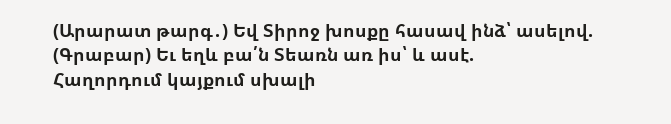(Արարատ թարգ․) Եվ Տիրոջ խոսքը հասավ ինձ՝ ասելով.
(Գրաբար) Եւ եղև բա՛ն Տեառն առ իս՝ և ասէ.
Հաղորդում կայքում սխալի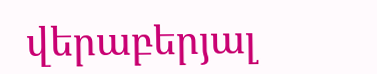վերաբերյալ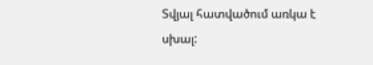Տվյալ հատվածում առկա է սխալ: